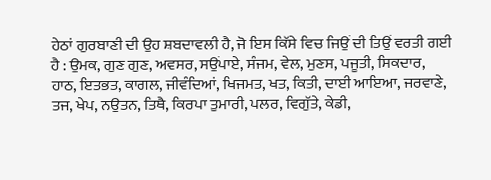ਹੇਠਾਂ ਗੁਰਬਾਣੀ ਦੀ ਉਹ ਸ਼ਬਦਾਵਲੀ ਹੈ, ਜੋ ਇਸ ਕਿੱਸੇ ਵਿਚ ਜਿਉਂ ਦੀ ਤਿਉਂ ਵਰਤੀ ਗਈ ਹੈ : ਉਮਕ, ਗੁਣ ਗੁਣ, ਅਵਸਰ, ਸਉਂਪਾਏ, ਸੰਜਮ, ਵੇਲ, ਮੁਣਸ, ਪਜੂਤੀ, ਸਿਕਦਾਰ, ਹਾਠ, ਇਤਭਤ, ਕਾਗਲ, ਜੀਵੰਦਿਆਂ, ਖਿਜਮਤ, ਖਤ, ਕਿਤੀ, ਦਾਈ ਆਇਆ, ਜਰਵਾਣੇ, ਤਜ, ਖੇਪ, ਨਉਤਨ, ਤਿਥੈ, ਕਿਰਪਾ ਤੁਮਾਰੀ, ਪਲਰ, ਵਿਗੁੱਤੇ, ਕੇਡੀ,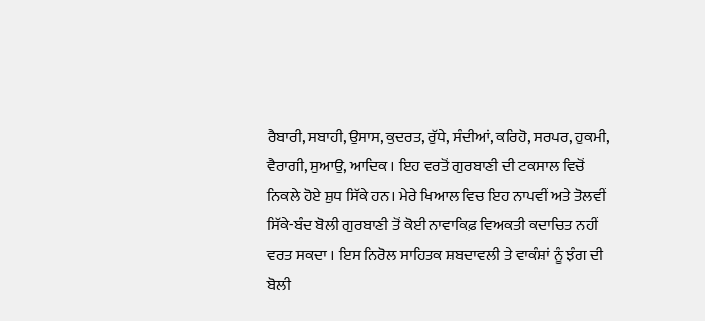ਰੈਬਾਰੀ, ਸਬਾਹੀ, ਉਸਾਸ, ਕੁਦਰਤ, ਰੁੱਧੇ, ਸੰਦੀਆਂ, ਕਰਿਹੋ, ਸਰਪਰ, ਹੁਕਮੀ, ਵੈਰਾਗੀ, ਸੁਆਉ, ਆਦਿਕ । ਇਹ ਵਰਤੋਂ ਗੁਰਬਾਣੀ ਦੀ ਟਕਸਾਲ ਵਿਚੋਂ ਨਿਕਲੇ ਹੋਏ ਸ਼ੁਧ ਸਿੱਕੇ ਹਨ। ਮੇਰੇ ਖਿਆਲ ਵਿਚ ਇਹ ਨਾਪਵੀਂ ਅਤੇ ਤੋਲਵੀਂ ਸਿੱਕੇ-ਬੰਦ ਬੋਲੀ ਗੁਰਬਾਣੀ ਤੋਂ ਕੋਈ ਨਾਵਾਕਿਫ਼ ਵਿਅਕਤੀ ਕਦਾਚਿਤ ਨਹੀਂ ਵਰਤ ਸਕਦਾ । ਇਸ ਨਿਰੋਲ ਸਾਹਿਤਕ ਸ਼ਬਦਾਵਲੀ ਤੇ ਵਾਕੰਸ਼ਾਂ ਨੂੰ ਝੰਗ ਦੀ ਬੋਲੀ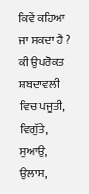ਕਿਵੇਂ ਕਹਿਆ ਜਾ ਸਕਦਾ ਹੈ ? ਕੀ ਉਪਰੋਕਤ ਸ਼ਬਦਾਵਲੀ ਵਿਚ ਪਜੂਤੀ, ਵਿਗੁੱਤੇ, ਸੁਆਉ, ਉਲਾਸ,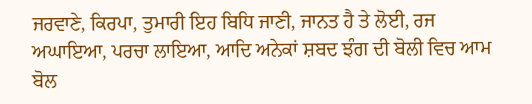ਜਰਵਾਣੇ, ਕਿਰਪਾ, ਤੁਮਾਰੀ ਇਹ ਬਿਧਿ ਜਾਣੀ, ਜਾਨਤ ਹੈ ਤੇ ਲੋਈ, ਰਜ ਅਘਾਇਆ, ਪਰਚਾ ਲਾਇਆ, ਆਦਿ ਅਨੇਕਾਂ ਸ਼ਬਦ ਝੰਗ ਦੀ ਬੋਲੀ ਵਿਚ ਆਮ ਬੋਲ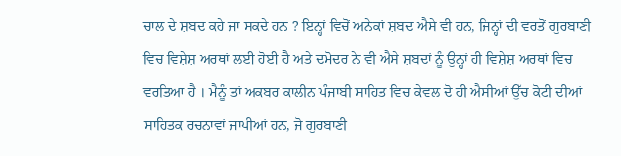ਚਾਲ ਦੇ ਸ਼ਬਦ ਕਹੇ ਜਾ ਸਕਦੇ ਹਨ ? ਇਨ੍ਹਾਂ ਵਿਚੋਂ ਅਨੇਕਾਂ ਸ਼ਬਦ ਐਸੇ ਵੀ ਹਨ, ਜਿਨ੍ਹਾਂ ਦੀ ਵਰਤੋਂ ਗੁਰਬਾਣੀ ਵਿਚ ਵਿਸ਼ੇਸ਼ ਅਰਥਾਂ ਲਈ ਹੋਈ ਹੈ ਅਤੇ ਦਮੋਦਰ ਨੇ ਵੀ ਐਸੇ ਸ਼ਬਦਾਂ ਨੂੰ ਉਨ੍ਹਾਂ ਹੀ ਵਿਸ਼ੇਸ਼ ਅਰਥਾਂ ਵਿਚ ਵਰਤਿਆ ਹੈ । ਮੈਨੂੰ ਤਾਂ ਅਕਬਰ ਕਾਲੀਨ ਪੰਜਾਬੀ ਸਾਹਿਤ ਵਿਚ ਕੇਵਲ ਦੋ ਹੀ ਐਸੀਆਂ ਉੱਚ ਕੋਟੀ ਦੀਆਂ ਸਾਹਿਤਕ ਰਚਨਾਵਾਂ ਜਾਪੀਆਂ ਹਨ, ਜੋ ਗੁਰਬਾਣੀ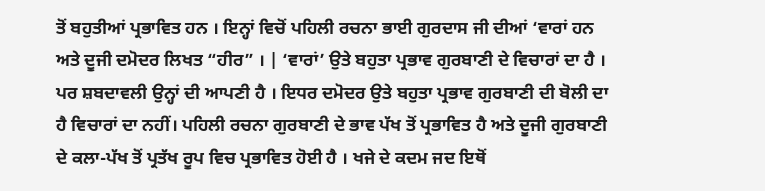ਤੋਂ ਬਹੁਤੀਆਂ ਪ੍ਰਭਾਵਿਤ ਹਨ । ਇਨ੍ਹਾਂ ਵਿਚੋਂ ਪਹਿਲੀ ਰਚਨਾ ਭਾਈ ਗੁਰਦਾਸ ਜੀ ਦੀਆਂ ‘ਵਾਰਾਂ ਹਨ ਅਤੇ ਦੂਜੀ ਦਮੋਦਰ ਲਿਖਤ “ਹੀਰ” । | ‘ਵਾਰਾਂ’ ਉਤੇ ਬਹੁਤਾ ਪ੍ਰਭਾਵ ਗੁਰਬਾਣੀ ਦੇ ਵਿਚਾਰਾਂ ਦਾ ਹੈ । ਪਰ ਸ਼ਬਦਾਵਲੀ ਉਨ੍ਹਾਂ ਦੀ ਆਪਣੀ ਹੈ । ਇਧਰ ਦਮੋਦਰ ਉਤੇ ਬਹੁਤਾ ਪ੍ਰਭਾਵ ਗੁਰਬਾਣੀ ਦੀ ਬੋਲੀ ਦਾ ਹੈ ਵਿਚਾਰਾਂ ਦਾ ਨਹੀਂ। ਪਹਿਲੀ ਰਚਨਾ ਗੁਰਬਾਣੀ ਦੇ ਭਾਵ ਪੱਖ ਤੋਂ ਪ੍ਰਭਾਵਿਤ ਹੈ ਅਤੇ ਦੂਜੀ ਗੁਰਬਾਣੀ ਦੇ ਕਲਾ-ਪੱਖ ਤੋਂ ਪ੍ਰਤੱਖ ਰੂਪ ਵਿਚ ਪ੍ਰਭਾਵਿਤ ਹੋਈ ਹੈ । ਖਜੇ ਦੇ ਕਦਮ ਜਦ ਇਥੋਂ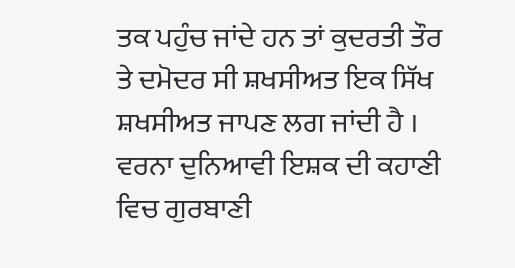ਤਕ ਪਹੁੰਚ ਜਾਂਦੇ ਹਨ ਤਾਂ ਕੁਦਰਤੀ ਤੌਰ ਤੇ ਦਮੋਦਰ ਸੀ ਸ਼ਖਸੀਅਤ ਇਕ ਸਿੱਖ ਸ਼ਖਸੀਅਤ ਜਾਪਣ ਲਗ ਜਾਂਦੀ ਹੈ । ਵਰਨਾ ਦੁਨਿਆਵੀ ਇਸ਼ਕ ਦੀ ਕਹਾਣੀ ਵਿਚ ਗੁਰਬਾਣੀ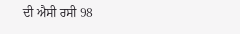ਦੀ ਐਸੀ ਰਸੀ 98